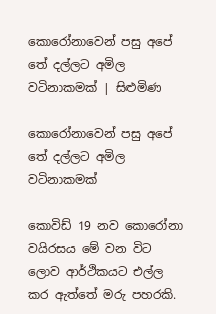කොරෝනාවෙන් පසු අපේ තේ දල්ලට අමිල වටිනාකමක් | සිළුමිණ

කොරෝනාවෙන් පසු අපේ තේ දල්ලට අමිල වටිනාකමක්

කොවිඩ් 19 නව කොරෝනා වයිරසය මේ වන විට ලොව ආර්ථිකයට එල්ල කර ඇත්තේ මරු පහරකි.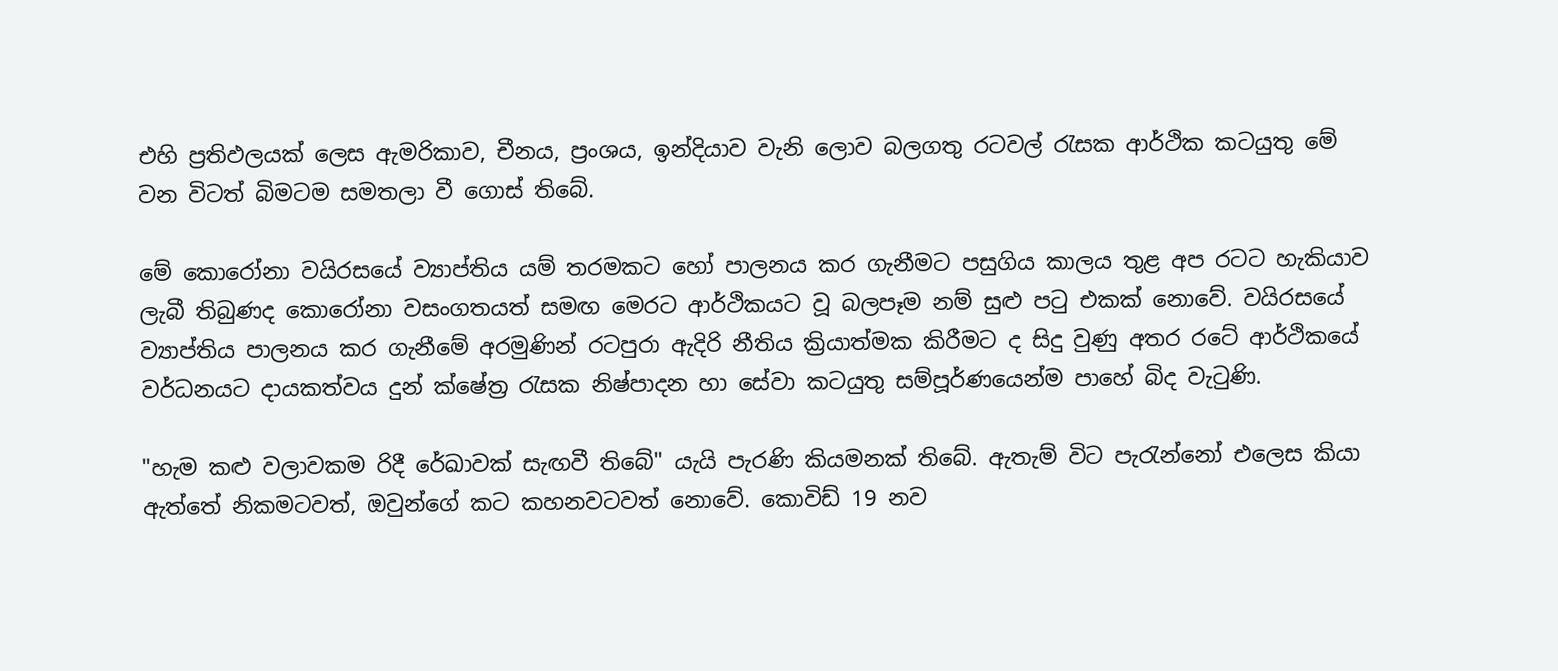එහි ප්‍රතිඵලයක් ලෙස ඇමරිකාව, චීනය, ප්‍රංශය, ඉන්දියාව වැනි ලොව බලගතු රටවල් රැසක ආර්ථික කටයුතු මේ වන විටත් බිමටම සමතලා වී ගොස් තිබේ.

මේ කොරෝනා වයිරසයේ ව්‍යාප්තිය යම් තරමකට හෝ පාලනය කර ගැනීමට පසුගිය කාලය තුළ අප රටට හැකියාව ලැබී තිබුණද කොරෝනා වසංගතයත් සමඟ මෙරට ආර්ථිකයට වූ බලපෑම නම් සුළු පටු එකක් නොවේ. වයිරසයේ ව්‍යාප්තිය පාලනය කර ගැනීමේ අරමුණින් රටපුරා ඇදිරි නීතිය ක්‍රියාත්මක කිරීමට ද සිදු වුණු අතර රටේ ආර්ථිකයේ වර්ධනයට දායකත්වය දුන් ක්ෂේත්‍ර රැසක නිෂ්පාදන හා සේවා කටයුතු සම්පූර්ණයෙන්ම පාහේ බිද වැටුණි.

"හැම කළු වලාවකම රිදී රේඛාවක් සැඟවී තිබේ" යැයි පැරණි කියමනක් තිබේ. ඇතැම් විට පැරැන්නෝ එලෙස කියා ඇත්තේ නිකමටවත්, ඔවුන්ගේ කට කහනවටවත් නොවේ. කොවිඩ් 19 නව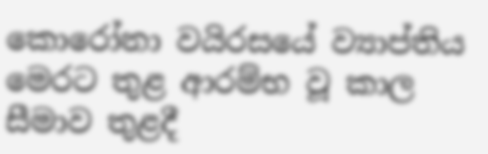කොරෝනා වයිරසයේ ව්‍යාප්තිය මෙරට තුළ ආරම්භ වූ කාල සීමාව තුළදී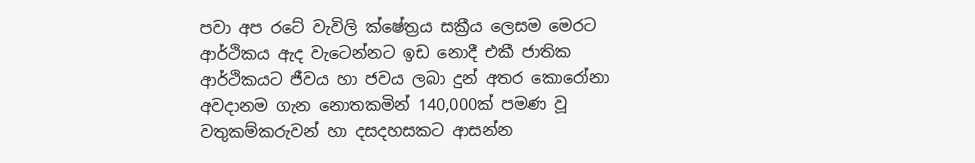පවා අප රටේ වැවිලි ක්ෂේත්‍රය සක්‍රීය ලෙසම මෙරට ආර්ථිකය ඇද වැටෙන්නට ඉඩ නොදී එකී ජාතික ආර්ථිකයට ජීවය හා ජවය ලබා දුන් අතර කොරෝනා අවදානම ගැන නොතකමින් 140,000ක් පමණ වූ වතුකම්කරුවන් හා දසදහසකට ආසන්න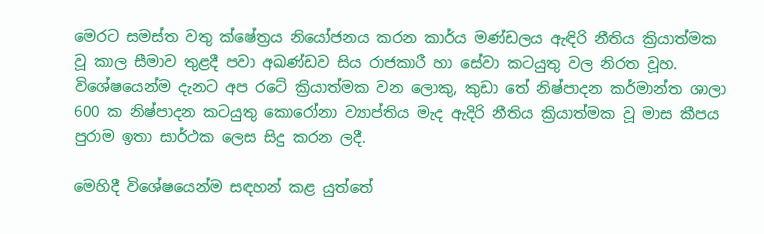මෙරට සමස්ත වතු ක්ෂේත්‍රය නියෝජනය කරන කාර්ය මණ්ඩලය ඇඳිරි නීතිය ක්‍රියාත්මක වූ කාල සීමාව තුළදී පවා අඛණ්ඩව සිය රාජකාරී හා සේවා කටයුතු වල නිරත වූහ. විශේෂයෙන්ම දැනට අප රටේ ක්‍රියාත්මක වන ලොකු, කුඩා තේ නිෂ්පාදන කර්මාන්ත ශාලා 600 ක නිෂ්පාදන කටයුතු කොරෝනා ව්‍යාප්තිය මැද ඇදිරි නීතිය ක්‍රියාත්මක වූ මාස කීපය පුරාම ඉතා සාර්ථක ලෙස සිදු කරන ලදී.

මෙහිදී විශේෂයෙන්ම සඳහන් කළ යුත්තේ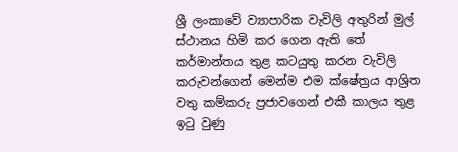ශ්‍රී ලංකාවේ ව්‍යාපාරික වැවිලි අතුරින් මුල් ස්ථානය හිමි කර ගෙන ඇති තේ කර්මාන්තය තුළ කටයුතු කරන වැවිලි කරුවන්ගෙන් මෙන්ම එම ක්ෂේත්‍රය ආශ්‍රිත වතු කම්කරු ප්‍රජාවගෙන් එකී කාලය තුළ ඉටු වුණු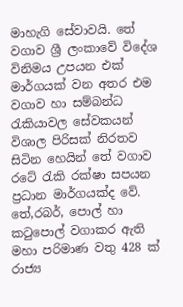මාහැගි සේවාවයි. තේ වගාව ශ්‍රී ලංකාවේ විදේශ විනිමය උපයන එක් මාර්ගයක් වන අතර එම වගාව හා සම්බන්ධ රැකියාවල සේවකයන් විශාල පිරිසක් නිරතව සිටින හෙයින් තේ වගාව රටේ රැකි රක්ෂා සපයන ප්‍රධාන මාර්ගයක්ද වේ. තේ,රබර්, පොල් හා කටුපොල් වගාකර ඇති මහා පරිමාණ වතු 428 ක් රාජ්‍ය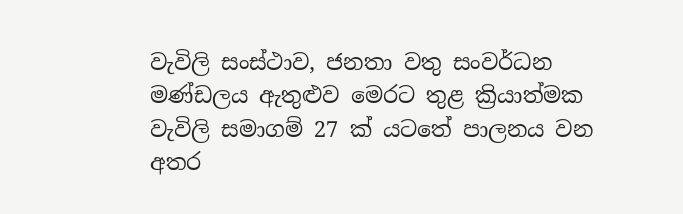වැවිලි සංස්ථාව, ජනතා වතු සංවර්ධන මණ්ඩලය ඇතුළුව මෙරට තුළ ක්‍රියාත්මක වැවිලි සමාගම් 27 ක් යටතේ පාලනය වන අතර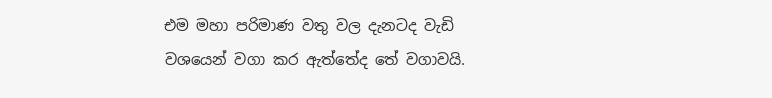එම මහා පරිමාණ වතු වල දැනටද වැඩි වශයෙන් වගා කර ඇත්තේද තේ වගාවයි.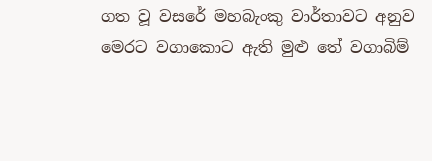ගත වූ වසරේ මහබැංකු වාර්තාවට අනුව මෙරට වගාකොට ඇති මුළු තේ වගාබිම්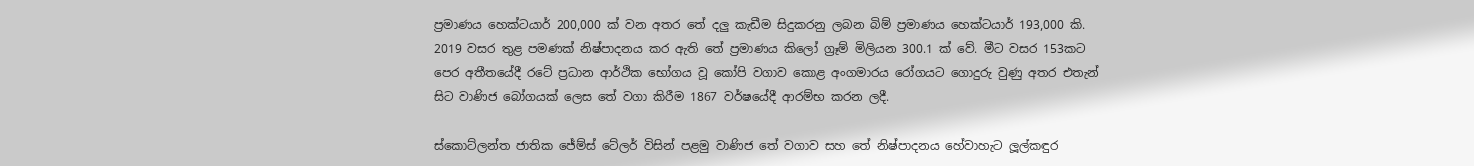ප්‍රමාණය හෙක්ටයාර් 200,000 ක් වන අතර තේ දලු කැඩීම සිදුකරනු ලබන බිම් ප්‍රමාණය හෙක්ටයාර් 193,000 කි. 2019 වසර තුළ පමණක් නිෂ්පාදනය කර ඇති තේ ප්‍රමාණය කිලෝ ග්‍රෑම් මිලියන 300.1 ක් වේ. මීට වසර 153කට පෙර අතීතයේදී රටේ ප්‍රධාන ආර්ථික භෝගය වූ කෝපි වගාව කොළ අංගමාරය රෝගයට ගොදුරු වුණු අතර එතැන් සිට වාණිජ බෝගයක් ලෙස තේ වගා කිරීම 1867 වර්ෂයේදී ආරම්භ කරන ලදී.

ස්කොට්ලන්ත ජාතික ජේම්ස් ටේලර් විසින් පළමු වාණිජ තේ වගාව සහ තේ නිෂ්පාදනය හේවාහැට ලූල්කඳුර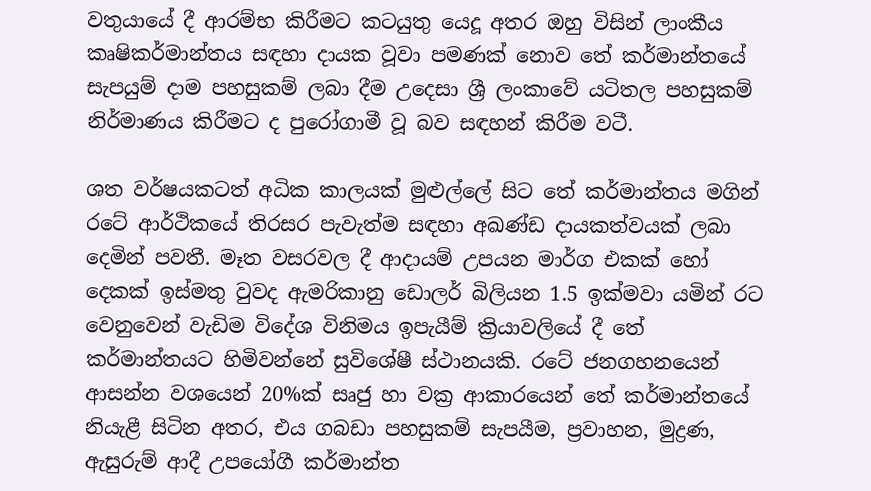වතුයායේ දී ආරම්භ කිරීමට කටයුතු යෙදූ අතර ඔහු විසින් ලාංකීය කෘෂිකර්මාන්තය සඳහා දායක වූවා පමණක් නොව තේ කර්මාන්තයේ සැපයුම් දාම පහසුකම් ලබා දීම උදෙසා ශ්‍රී ලංකාවේ යටිතල පහසුකම් නිර්මාණය කිරීමට ද පුරෝගාමී වූ බව සඳහන් කිරීම වටී.

ශත වර්ෂයකටත් අධික කාලයක් මුළුල්ලේ සිට තේ කර්මාන්තය මගින් රටේ ආර්ථිකයේ තිරසර පැවැත්ම සඳහා අඛණ්ඩ දායකත්වයක් ලබා දෙමින් පවතී. මෑත වසරවල දී ආදායම් උපයන මාර්ග එකක් හෝ දෙකක් ඉස්මතු වුවද ඇමරිකානු ඩොලර් බිලියන 1.5 ඉක්මවා යමින් රට වෙනුවෙන් වැඩිම විදේශ විනිමය ඉපැයීම් ක්‍රියාවලියේ දී තේ කර්මාන්තයට හිමිවන්නේ සුවිශේෂී ස්ථානයකි. රටේ ජනගහනයෙන් ආසන්න වශයෙන් 20%ක් සෘජු හා වක්‍ර ආකාරයෙන් තේ කර්මාන්තයේ නියැළී සිටින අතර, එය ගබඩා පහසුකම් සැපයීම, ප්‍රවාහන, මුද්‍රණ, ඇසුරුම් ආදී උපයෝගී කර්මාන්ත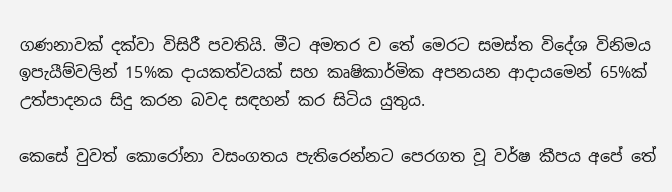ගණනාවක් දක්වා විසිරී පවතියි. මීට අමතර ව තේ මෙරට සමස්ත විදේශ විනිමය ඉපැයීම්වලින් 15%ක දායකත්වයක් සහ කෘෂිකාර්මික අපනයන ආදායමෙන් 65%ක් උත්පාදනය සිදු කරන බවද සඳහන් කර සිටිය යුතුය.

කෙසේ වුවත් කොරෝනා වසංගතය පැතිරෙන්නට පෙරගත වූ වර්ෂ කීපය අපේ තේ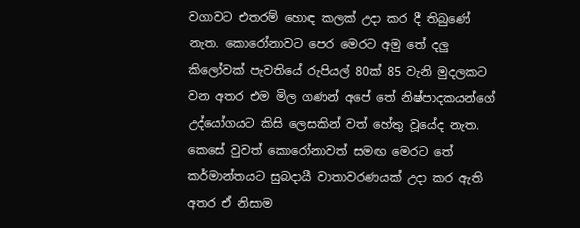වගාවට එතරම් හොඳ කලක් උදා කර දී තිබුණේ නැත. කොරෝනාවට පෙර මෙරට අමු තේ දලු කිලෝවක් පැවතියේ රුපියල් 80ක් 85 වැනි මුදලකට වන අතර එම මිල ගණන් අපේ තේ නිෂ්පාදකයන්ගේ උද්යෝගයට කිසි ලෙසකින් වත් හේතු වූයේද නැත. කෙසේ වුවත් කොරෝනාවත් සමඟ මෙරට තේ කර්මාන්තයට සුබදායී වාතාවරණයක් උදා කර ඇති අතර ඒ නිසාම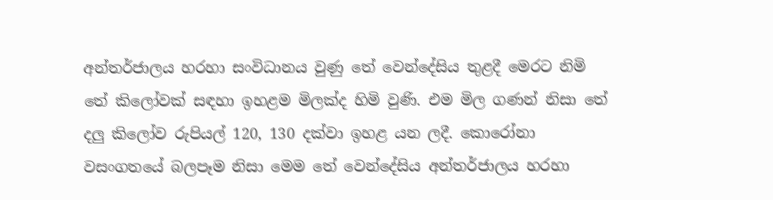අන්තර්ජාලය හරහා සංවිධානය වුණු තේ වෙන්දේසිය තුළදී මෙරට නිමි තේ කිලෝවක් සඳහා ඉහළම මිලක්ද හිමි වුණි. එම මිල ගණන් නිසා තේ දලු කිලෝව රුපියල් 120, 130 දක්වා ඉහළ යන ලදී. කොරෝනා වසංගතයේ බලපෑම නිසා මෙම තේ වෙන්දේසිය අන්තර්ජාලය හරහා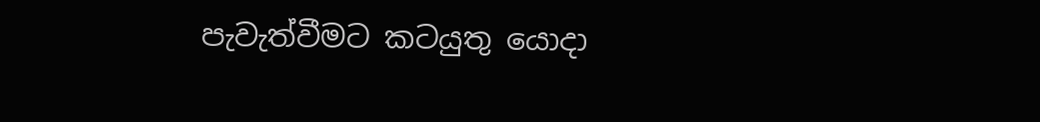පැවැත්වීමට කටයුතු යොදා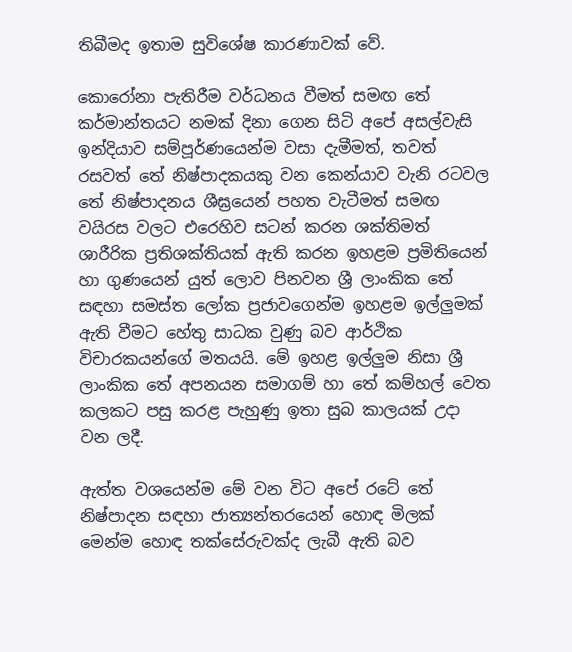තිබීමද ඉතාම සුවිශේෂ කාරණාවක් වේ.

කොරෝනා පැතිරීම වර්ධනය වීමත් සමඟ තේ කර්මාන්තයට නමක් දිනා ගෙන සිටි අපේ අසල්වැසි ඉන්දියාව සම්පූර්ණයෙන්ම වසා දැමීමත්, තවත් රසවත් තේ නිෂ්පාදකයකු වන කෙන්යාව වැනි රටවල තේ නිෂ්පාදනය ශීඝ්‍රයෙන් පහත වැටීමත් සමඟ වයිරස වලට එරෙහිව සටන් කරන ශක්තිමත් ශාරීරික ප්‍රතිශක්තියක් ඇති කරන ඉහළම ප්‍රමිතියෙන් හා ගුණයෙන් යුත් ලොව පිනවන ශ්‍රී ලාංකික තේ සඳහා සමස්ත ලෝක ප්‍රජාවගෙන්ම ඉහළම ඉල්ලුමක් ඇති වීමට හේතු සාධක වුණු බව ආර්ථික විචාරකයන්ගේ මතයයි. මේ ඉහළ ඉල්ලුම නිසා ශ්‍රී ලාංකික තේ අපනයන සමාගම් හා තේ කම්හල් වෙත කලකට පසු කරළ පැහුණු ඉතා සුබ කාලයක් උදා වන ලදී.

ඇත්ත වශයෙන්ම මේ වන විට අපේ රටේ තේ නිෂ්පාදන සඳහා ජාත්‍යන්තරයෙන් හොඳ මිලක් මෙන්ම හොඳ තක්සේරුවක්ද ලැබී ඇති බව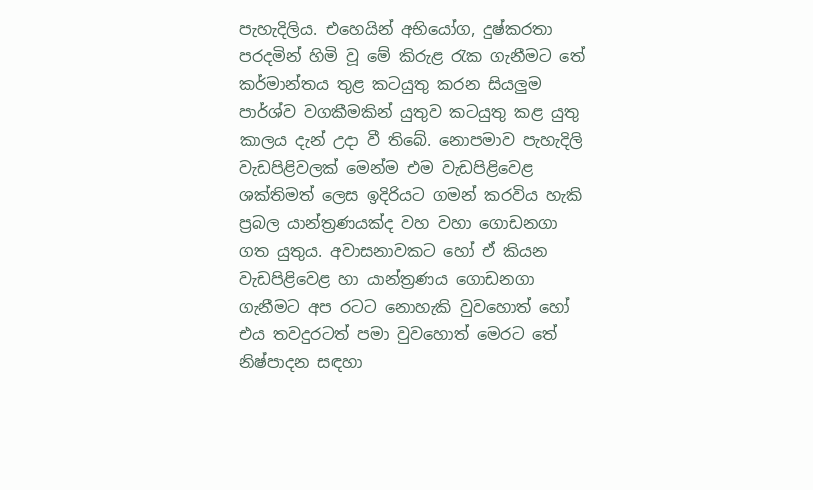පැහැදිලිය. එහෙයින් අභියෝග, දුෂ්කරතා පරදමින් හිමි වූ මේ කිරුළ රැක ගැනීමට තේ කර්මාන්තය තුළ කටයුතු කරන සියලුම පාර්ශ්ව වගකීමකින් යුතුව කටයුතු කළ යුතු කාලය දැන් උදා වී තිබේ. නොපමාව පැහැදිලි වැඩපිළිවලක් මෙන්ම එම වැඩපිළිවෙළ ශක්තිමත් ලෙස ඉදිරියට ගමන් කරවිය හැකි ප්‍රබල යාන්ත්‍රණයක්ද වහ වහා ගොඩනගා ගත යුතුය. අවාසනාවකට හෝ ඒ කියන වැඩපිළිවෙළ හා යාන්ත්‍රණය ගොඩනගා ගැනීමට අප රටට නොහැකි වුවහොත් හෝ එය තවදුරටත් පමා වුවහොත් මෙරට තේ නිෂ්පාදන සඳහා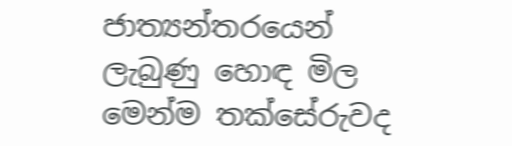ජාත්‍යන්තරයෙන් ලැබුණු හොඳ මිල මෙන්ම තක්සේරුවද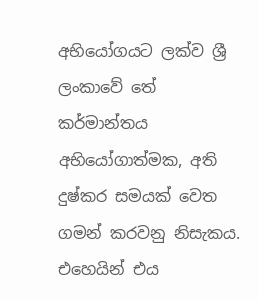අභියෝගයට ලක්ව ශ්‍රී ලංකාවේ තේ කර්මාන්තය අභියෝගාත්මක, අති දුෂ්කර සමයක් වෙත ගමන් කරවනු නිසැකය. එහෙයින් එය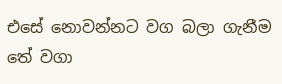එසේ නොවන්නට වග බලා ගැනීම තේ වගා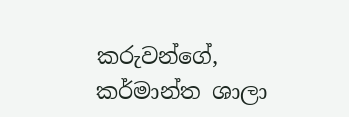කරුවන්ගේ, කර්මාන්ත ශාලා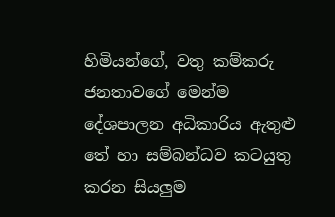හිමියන්ගේ, වතු කම්කරු ජනතාවගේ මෙන්ම දේශපාලන අධිකාරිය ඇතුළු තේ හා සම්බන්ධව කටයුතු කරන සියලුම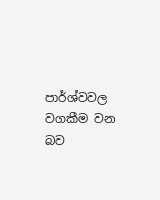පාර්ශ්වවල වගකීම වන බව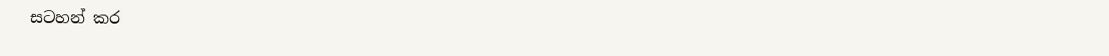සටහන් කර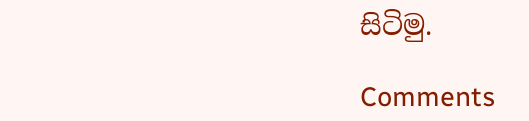සිටිමු.

Comments